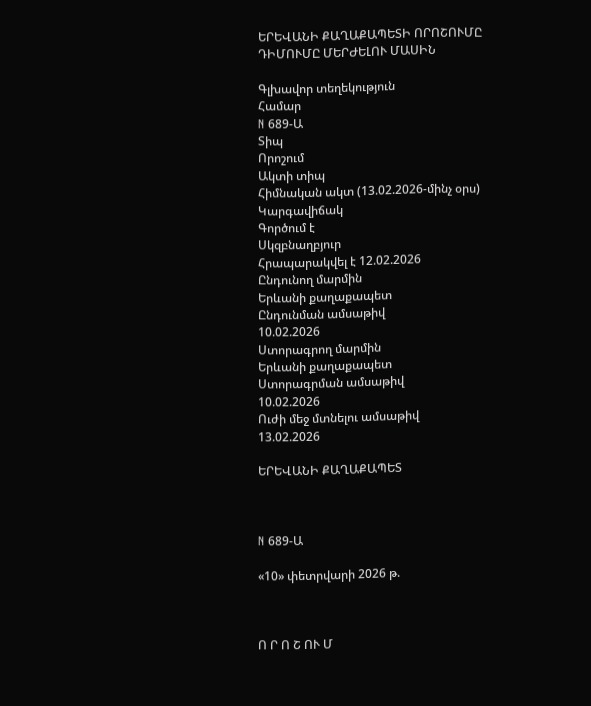ԵՐԵՎԱՆԻ ՔԱՂԱՔԱՊԵՏԻ ՈՐՈՇՈՒՄԸ ԴԻՄՈՒՄԸ ՄԵՐԺԵԼՈՒ ՄԱՍԻՆ

Գլխավոր տեղեկություն
Համար
N 689-Ա
Տիպ
Որոշում
Ակտի տիպ
Հիմնական ակտ (13.02.2026-մինչ օրս)
Կարգավիճակ
Գործում է
Սկզբնաղբյուր
Հրապարակվել է 12.02.2026
Ընդունող մարմին
Երևանի քաղաքապետ
Ընդունման ամսաթիվ
10.02.2026
Ստորագրող մարմին
Երևանի քաղաքապետ
Ստորագրման ամսաթիվ
10.02.2026
Ուժի մեջ մտնելու ամսաթիվ
13.02.2026

ԵՐԵՎԱՆԻ ՔԱՂԱՔԱՊԵՏ



N 689-Ա

«10» փետրվարի 2026 թ.



Ո Ր Ո Շ ՈՒ Մ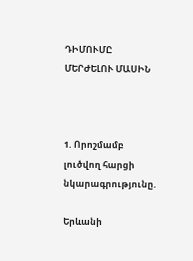ԴԻՄՈՒՄԸ ՄԵՐԺԵԼՈՒ ՄԱՍԻՆ



1. Որոշմամբ լուծվող հարցի նկարագրությունը.

Երևանի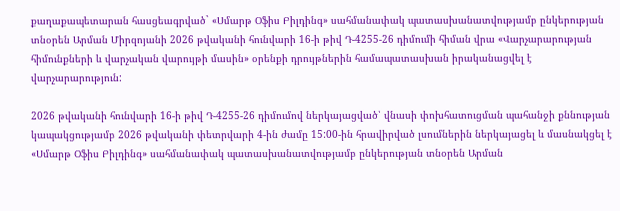քաղաքապետարան հասցեագրված` «Սմարթ Օֆիս Բիլդինգ» սահմանափակ պատասխանատվությամբ ընկերության տնօրեն Արման Միրզոյանի 2026 թվականի հունվարի 16-ի թիվ Դ-4255-26 դիմումի հիման վրա «Վարչարարության հիմունքների և վարչական վարույթի մասին» օրենքի դրույթներին համապատասխան իրականացվել է վարչարարություն:

2026 թվականի հունվարի 16-ի թիվ Դ-4255-26 դիմումով ներկայացված՝ վնասի փոխհատուցման պահանջի քննության կապակցությամբ 2026 թվականի փետրվարի 4-ին ժամը 15:00-ին հրավիրված լսումներին ներկայացել և մասնակցել է «Սմարթ Օֆիս Բիլդինգ» սահմանափակ պատասխանատվությամբ ընկերության տնօրեն Արման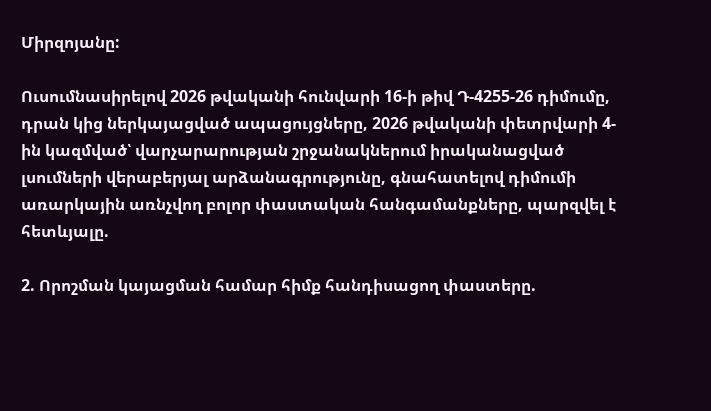Միրզոյանը:

Ուսումնասիրելով 2026 թվականի հունվարի 16-ի թիվ Դ-4255-26 դիմումը, դրան կից ներկայացված ապացույցները, 2026 թվականի փետրվարի 4-ին կազմված՝ վարչարարության շրջանակներում իրականացված լսումների վերաբերյալ արձանագրությունը, գնահատելով դիմումի առարկային առնչվող բոլոր փաստական հանգամանքները, պարզվել է հետևյալը.

2. Որոշման կայացման համար հիմք հանդիսացող փաստերը.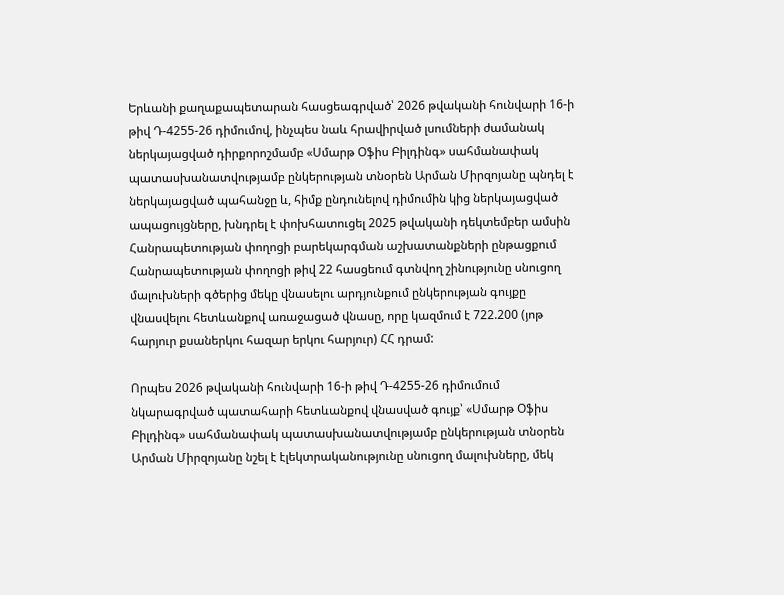Երևանի քաղաքապետարան հասցեագրված՝ 2026 թվականի հունվարի 16-ի թիվ Դ-4255-26 դիմումով, ինչպես նաև հրավիրված լսումների ժամանակ ներկայացված դիրքորոշմամբ «Սմարթ Օֆիս Բիլդինգ» սահմանափակ պատասխանատվությամբ ընկերության տնօրեն Արման Միրզոյանը պնդել է ներկայացված պահանջը և, հիմք ընդունելով դիմումին կից ներկայացված ապացույցները, խնդրել է փոխհատուցել 2025 թվականի դեկտեմբեր ամսին Հանրապետության փողոցի բարեկարգման աշխատանքների ընթացքում Հանրապետության փողոցի թիվ 22 հասցեում գտնվող շինությունը սնուցող մալուխների գծերից մեկը վնասելու արդյունքում ընկերության գույքը վնասվելու հետևանքով առաջացած վնասը, որը կազմում է 722.200 (յոթ հարյուր քսաներկու հազար երկու հարյուր) ՀՀ դրամ:

Որպես 2026 թվականի հունվարի 16-ի թիվ Դ-4255-26 դիմումում նկարագրված պատահարի հետևանքով վնասված գույք՝ «Սմարթ Օֆիս Բիլդինգ» սահմանափակ պատասխանատվությամբ ընկերության տնօրեն Արման Միրզոյանը նշել է էլեկտրականությունը սնուցող մալուխները, մեկ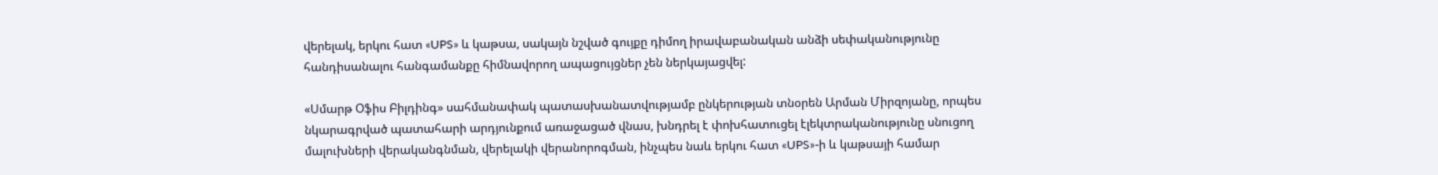վերելակ, երկու հատ «UPS» և կաթսա, սակայն նշված գույքը դիմող իրավաբանական անձի սեփականությունը հանդիսանալու հանգամանքը հիմնավորող ապացույցներ չեն ներկայացվել:

«Սմարթ Օֆիս Բիլդինգ» սահմանափակ պատասխանատվությամբ ընկերության տնօրեն Արման Միրզոյանը, որպես նկարագրված պատահարի արդյունքում առաջացած վնաս, խնդրել է փոխհատուցել էլեկտրականությունը սնուցող մալուխների վերականգնման, վերելակի վերանորոգման, ինչպես նաև երկու հատ «UPS»-ի և կաթսայի համար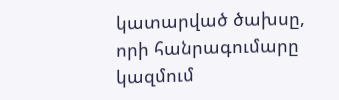կատարված ծախսը, որի հանրագումարը կազմում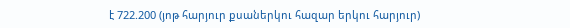է 722.200 (յոթ հարյուր քսաներկու հազար երկու հարյուր)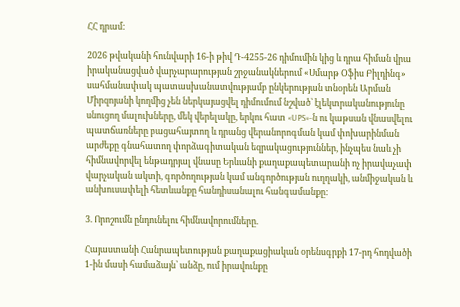ՀՀ դրամ:

2026 թվականի հունվարի 16-ի թիվ Դ-4255-26 դիմումին կից և դրա հիման վրա իրականացված վարչարարության շրջանակներում «Սմարթ Օֆիս Բիլդինգ» սահմանափակ պատասխանատվությամբ ընկերության տնօրեն Արման Միրզոյանի կողմից չեն ներկայացվել դիմումում նշված՝ էլեկտրականությունը սնուցող մալուխները, մեկ վերելակը, երկու հատ «UPS»-ն ու կաթսան վնասվելու պատճառները բացահայտող և դրանց վերանորոգման կամ փոխարինման արժեքը գնահատող փորձագիտական եզրակացություններ, ինչպես նաև չի հիմնավորվել ենթադրյալ վնասը Երևանի քաղաքապետարանի ոչ իրավաչափ վարչական ակտի, գործողության կամ անգործության ուղղակի, անմիջական և անխուսափելի հետևանքը հանդիսանալու հանգամանքը:

3. Որոշումն ընդունելու հիմնավորումները.

Հայաստանի Հանրապետության քաղաքացիական օրենսգրքի 17-րդ հոդվածի 1-ին մասի համաձայն՝ անձը, ում իրավունքը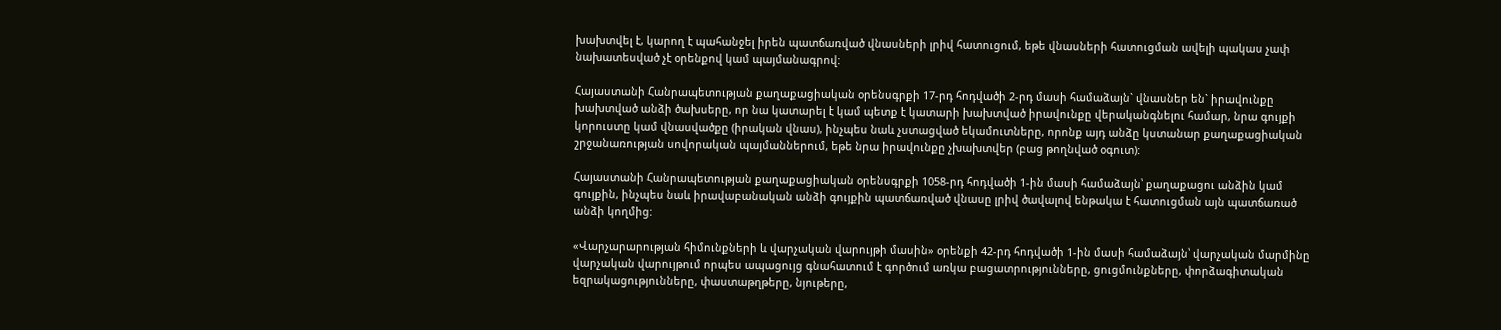խախտվել է, կարող է պահանջել իրեն պատճառված վնասների լրիվ հատուցում, եթե վնասների հատուցման ավելի պակաս չափ նախատեսված չէ օրենքով կամ պայմանագրով:

Հայաստանի Հանրապետության քաղաքացիական օրենսգրքի 17-րդ հոդվածի 2-րդ մասի համաձայն` վնասներ են` իրավունքը խախտված անձի ծախսերը, որ նա կատարել է կամ պետք է կատարի խախտված իրավունքը վերականգնելու համար, նրա գույքի կորուստը կամ վնասվածքը (իրական վնաս), ինչպես նաև չստացված եկամուտները, որոնք այդ անձը կստանար քաղաքացիական շրջանառության սովորական պայմաններում, եթե նրա իրավունքը չխախտվեր (բաց թողնված օգուտ):

Հայաստանի Հանրապետության քաղաքացիական օրենսգրքի 1058-րդ հոդվածի 1-ին մասի համաձայն՝ քաղաքացու անձին կամ գույքին, ինչպես նաև իրավաբանական անձի գույքին պատճառված վնասը լրիվ ծավալով ենթակա է հատուցման այն պատճառած անձի կողմից:

«Վարչարարության հիմունքների և վարչական վարույթի մասին» օրենքի 42-րդ հոդվածի 1-ին մասի համաձայն՝ վարչական մարմինը վարչական վարույթում որպես ապացույց գնահատում է գործում առկա բացատրությունները, ցուցմունքները, փորձագիտական եզրակացությունները, փաստաթղթերը, նյութերը,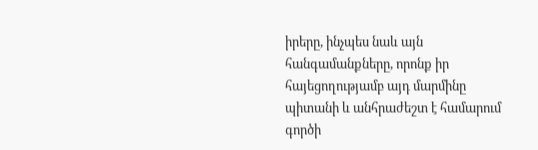իրերը, ինչպես նաև այն հանգամանքները, որոնք իր հայեցողությամբ այդ մարմինը պիտանի և անհրաժեշտ է համարում գործի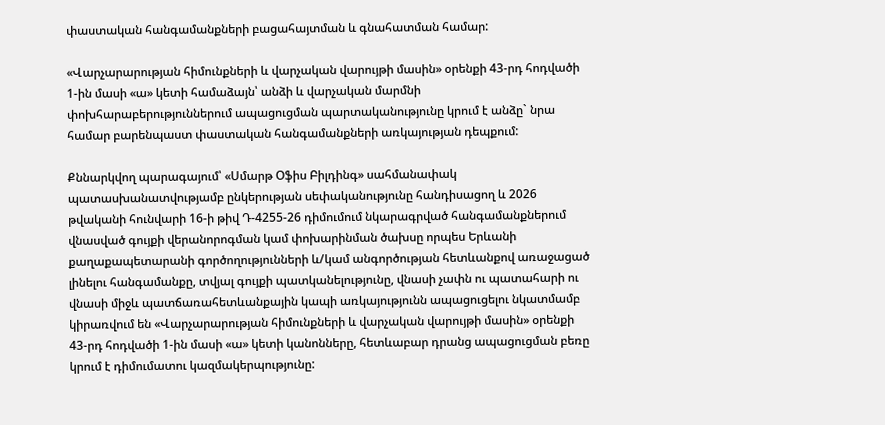փաստական հանգամանքների բացահայտման և գնահատման համար:

«Վարչարարության հիմունքների և վարչական վարույթի մասին» օրենքի 43-րդ հոդվածի 1-ին մասի «ա» կետի համաձայն՝ անձի և վարչական մարմնի փոխհարաբերություններում ապացուցման պարտականությունը կրում է անձը` նրա համար բարենպաստ փաստական հանգամանքների առկայության դեպքում:

Քննարկվող պարագայում՝ «Սմարթ Օֆիս Բիլդինգ» սահմանափակ պատասխանատվությամբ ընկերության սեփականությունը հանդիսացող և 2026 թվականի հունվարի 16-ի թիվ Դ-4255-26 դիմումում նկարագրված հանգամանքներում վնասված գույքի վերանորոգման կամ փոխարինման ծախսը որպես Երևանի քաղաքապետարանի գործողությունների և/կամ անգործության հետևանքով առաջացած լինելու հանգամանքը, տվյալ գույքի պատկանելությունը, վնասի չափն ու պատահարի ու վնասի միջև պատճառահետևանքային կապի առկայությունն ապացուցելու նկատմամբ կիրառվում են «Վարչարարության հիմունքների և վարչական վարույթի մասին» օրենքի 43-րդ հոդվածի 1-ին մասի «ա» կետի կանոնները, հետևաբար դրանց ապացուցման բեռը կրում է դիմումատու կազմակերպությունը: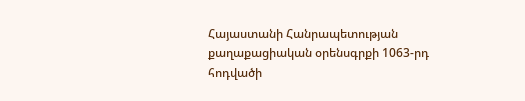Հայաստանի Հանրապետության քաղաքացիական օրենսգրքի 1063-րդ հոդվածի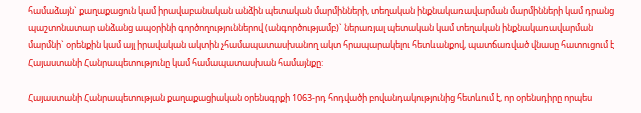համաձայն` քաղաքացուն կամ իրավաբանական անձին պետական մարմինների, տեղական ինքնակառավարման մարմինների կամ դրանց պաշտոնատար անձանց ապօրինի գործողություններով (անգործությամբ)` ներառյալ պետական կամ տեղական ինքնակառավարման մարմնի` օրենքին կամ այլ իրավական ակտին չհամապատասխանող ակտ հրապարակելու հետևանքով, պատճառված վնասը հատուցում է Հայաստանի Հանրապետությունը կամ համապատասխան համայնքը:

Հայաստանի Հանրապետության քաղաքացիական օրենսգրքի 1063-րդ հոդվածի բովանդակությունից հետևում է, որ օրենսդիրը որպես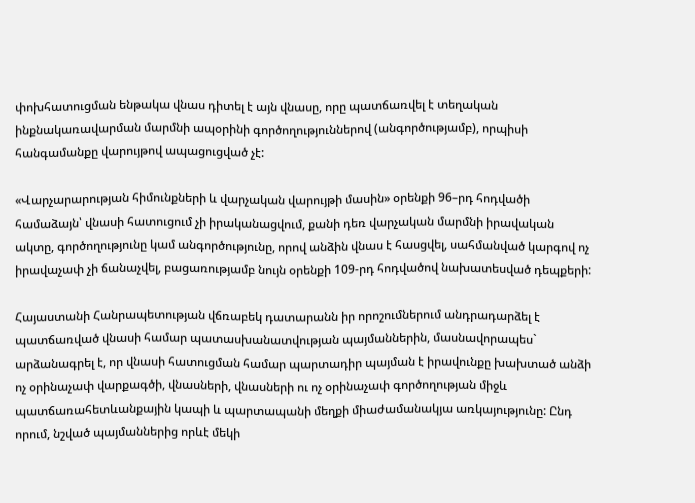փոխհատուցման ենթակա վնաս դիտել է այն վնասը, որը պատճառվել է տեղական ինքնակառավարման մարմնի ապօրինի գործողություններով (անգործությամբ), որպիսի հանգամանքը վարույթով ապացուցված չէ:

«Վարչարարության հիմունքների և վարչական վարույթի մասին» օրենքի 96–րդ հոդվածի համաձայն՝ վնասի հատուցում չի իրականացվում, քանի դեռ վարչական մարմնի իրավական ակտը, գործողությունը կամ անգործությունը, որով անձին վնաս է հասցվել, սահմանված կարգով ոչ իրավաչափ չի ճանաչվել, բացառությամբ նույն օրենքի 109-րդ հոդվածով նախատեսված դեպքերի:

Հայաստանի Հանրապետության վճռաբեկ դատարանն իր որոշումներում անդրադարձել է պատճառված վնասի համար պատասխանատվության պայմաններին, մասնավորապես` արձանագրել է, որ վնասի հատուցման համար պարտադիր պայման է իրավունքը խախտած անձի ոչ օրինաչափ վարքագծի, վնասների, վնասների ու ոչ օրինաչափ գործողության միջև պատճառահետևանքային կապի և պարտապանի մեղքի միաժամանակյա առկայությունը: Ընդ որում, նշված պայմաններից որևէ մեկի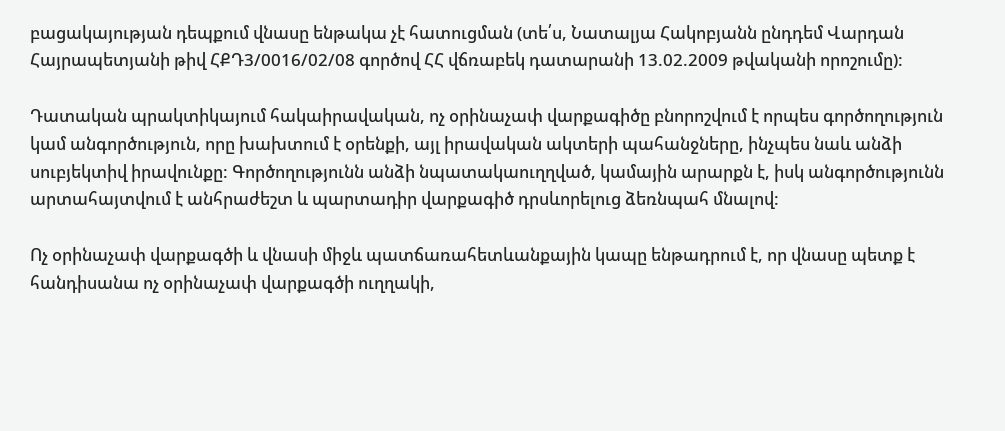բացակայության դեպքում վնասը ենթակա չէ հատուցման (տե՛ս, Նատալյա Հակոբյանն ընդդեմ Վարդան Հայրապետյանի թիվ ՀՔԴ3/0016/02/08 գործով ՀՀ վճռաբեկ դատարանի 13.02.2009 թվականի որոշումը):

Դատական պրակտիկայում հակաիրավական, ոչ օրինաչափ վարքագիծը բնորոշվում է որպես գործողություն կամ անգործություն, որը խախտում է օրենքի, այլ իրավական ակտերի պահանջները, ինչպես նաև անձի սուբյեկտիվ իրավունքը: Գործողությունն անձի նպատակաուղղված, կամային արարքն է, իսկ անգործությունն արտահայտվում է անհրաժեշտ և պարտադիր վարքագիծ դրսևորելուց ձեռնպահ մնալով:

Ոչ օրինաչափ վարքագծի և վնասի միջև պատճառահետևանքային կապը ենթադրում է, որ վնասը պետք է հանդիսանա ոչ օրինաչափ վարքագծի ուղղակի,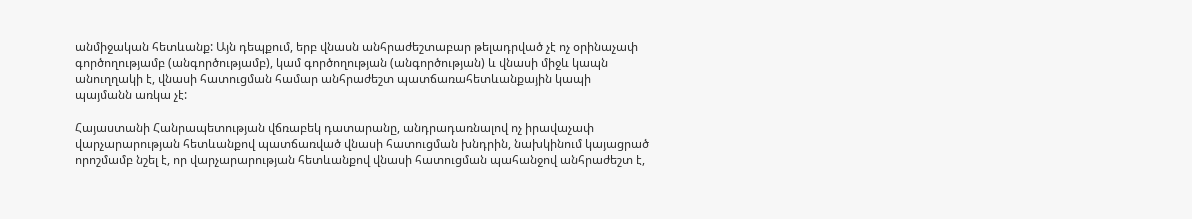անմիջական հետևանք: Այն դեպքում, երբ վնասն անհրաժեշտաբար թելադրված չէ ոչ օրինաչափ գործողությամբ (անգործությամբ), կամ գործողության (անգործության) և վնասի միջև կապն անուղղակի է, վնասի հատուցման համար անհրաժեշտ պատճառահետևանքային կապի պայմանն առկա չէ:

Հայաստանի Հանրապետության վճռաբեկ դատարանը, անդրադառնալով ոչ իրավաչափ վարչարարության հետևանքով պատճառված վնասի հատուցման խնդրին, նախկինում կայացրած որոշմամբ նշել է, որ վարչարարության հետևանքով վնասի հատուցման պահանջով անհրաժեշտ է,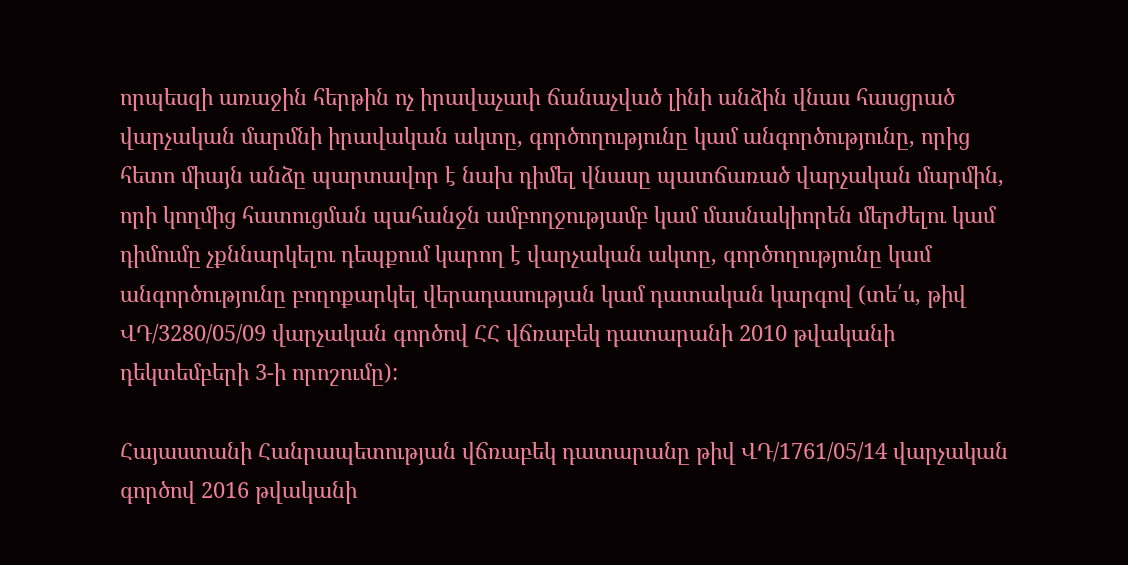որպեսզի առաջին հերթին ոչ իրավաչափ ճանաչված լինի անձին վնաս հասցրած վարչական մարմնի իրավական ակտը, գործողությունը կամ անգործությունը, որից հետո միայն անձը պարտավոր է նախ դիմել վնասը պատճառած վարչական մարմին, որի կողմից հատուցման պահանջն ամբողջությամբ կամ մասնակիորեն մերժելու կամ դիմումը չքննարկելու դեպքում կարող է վարչական ակտը, գործողությունը կամ անգործությունը բողոքարկել վերադասության կամ դատական կարգով (տե՛ս, թիվ ՎԴ/3280/05/09 վարչական գործով ՀՀ վճռաբեկ դատարանի 2010 թվականի դեկտեմբերի 3-ի որոշումը):

Հայաստանի Հանրապետության վճռաբեկ դատարանը թիվ ՎԴ/1761/05/14 վարչական գործով 2016 թվականի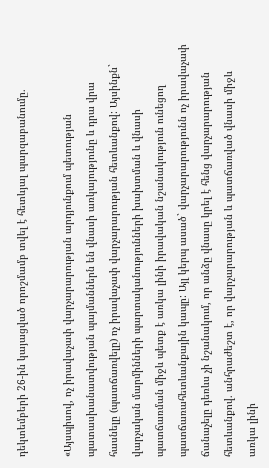դեկտեմբերի 26-ին կայացված որոշմամբ տվել է հետևյալ պարզաբանումը.

«Այսպիսով, ոչ իրավաչափ վարչարարության արդյունքում պետության պատասխանատվության պայմաններն են վնասի առկայությունը և դրա վրա հասնելը (պատճառվելը) ոչ իրավաչափ վարչարարության հետևանքով: Այսինքն` վարչական մարմինների պարտականությունների խախտման և վնասի պատճառման միջև պետք է առկա լինի իրավական նշանակություն ունեցող պատճառահետևանքային կապը: Այլ կերպ ասած` վարչարարությունն ոչ իրավաչափ ճանաչելը դեռևս չի նշանակում, որ անձը վնասը կրել է հենց վարչարարության հետևանքով. անհրաժեշտ է, որ վարչարարության և պատճառված վնասի միջև առկա լինի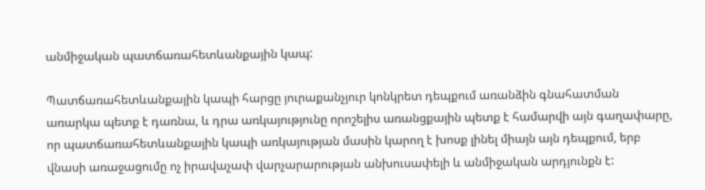անմիջական պատճառահետևանքային կապ:

Պատճառահետևանքային կապի հարցը յուրաքանչյուր կոնկրետ դեպքում առանձին գնահատման առարկա պետք է դառնա, և դրա առկայությունը որոշելիս առանցքային պետք է համարվի այն գաղափարը, որ պատճառահետևանքային կապի առկայության մասին կարող է խոսք լինել միայն այն դեպքում, երբ վնասի առաջացումը ոչ իրավաչափ վարչարարության անխուսափելի և անմիջական արդյունքն է: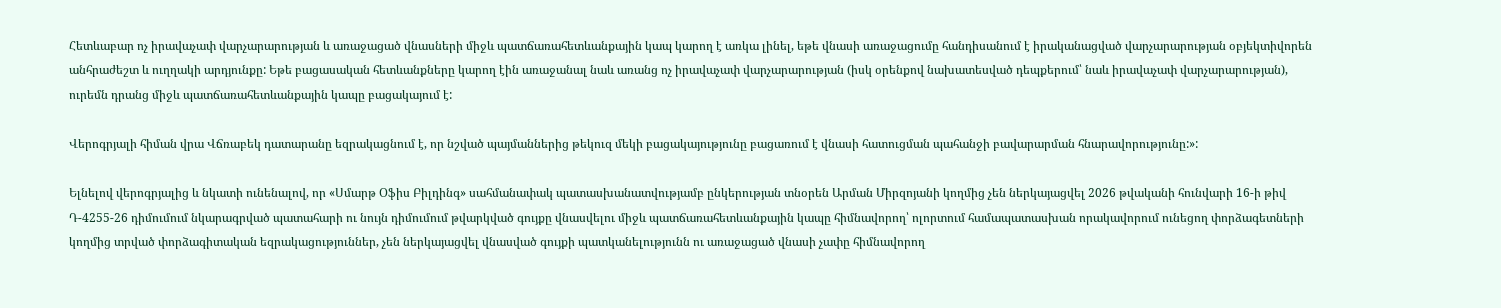Հետևաբար ոչ իրավաչափ վարչարարության և առաջացած վնասների միջև պատճառահետևանքային կապ կարող է առկա լինել, եթե վնասի առաջացումը հանդիսանում է իրականացված վարչարարության օբյեկտիվորեն անհրաժեշտ և ուղղակի արդյունքը: Եթե բացասական հետևանքները կարող էին առաջանալ նաև առանց ոչ իրավաչափ վարչարարության (իսկ օրենքով նախատեսված դեպքերում՝ նաև իրավաչափ վարչարարության), ուրեմն դրանց միջև պատճառահետևանքային կապը բացակայում է:

Վերոգրյալի հիման վրա Վճռաբեկ դատարանը եզրակացնում է, որ նշված պայմաններից թեկուզ մեկի բացակայությունը բացառում է վնասի հատուցման պահանջի բավարարման հնարավորությունը:»:

Ելնելով վերոգրյալից և նկատի ունենալով, որ «Սմարթ Օֆիս Բիլդինգ» սահմանափակ պատասխանատվությամբ ընկերության տնօրեն Արման Միրզոյանի կողմից չեն ներկայացվել 2026 թվականի հունվարի 16-ի թիվ Դ-4255-26 դիմումում նկարագրված պատահարի ու նույն դիմումում թվարկված գույքը վնասվելու միջև պատճառահետևանքային կապը հիմնավորող՝ ոլորտում համապատասխան որակավորում ունեցող փորձագետների կողմից տրված փորձագիտական եզրակացություններ, չեն ներկայացվել վնասված գույքի պատկանելությունն ու առաջացած վնասի չափը հիմնավորող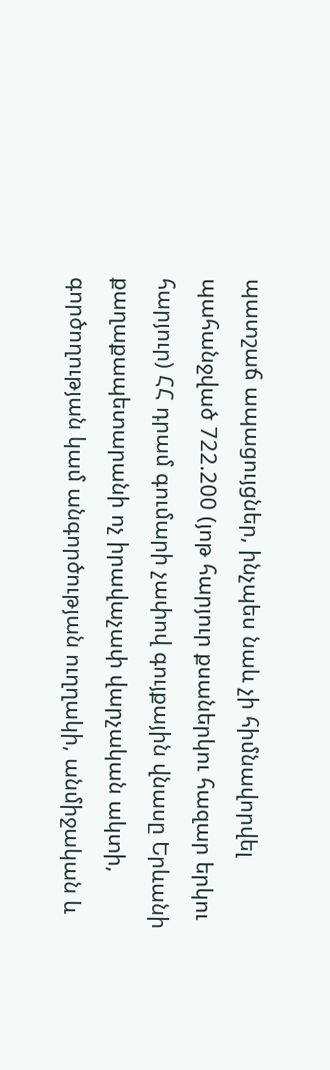պատշաճ ապացույցներ, ինչպես նաև չի հիմնավորվել պահանջված 722.200 (յոթ հարյուր քսաներկու հազար երկու հարյուր) ՀՀ դրամ գումարի չափով գույքային վնասը Երևանի քաղաքապետարանի ոչ իրավաչափ վարչական ակտի, գործողության կամ անգործության ուղղակի, անմիջական և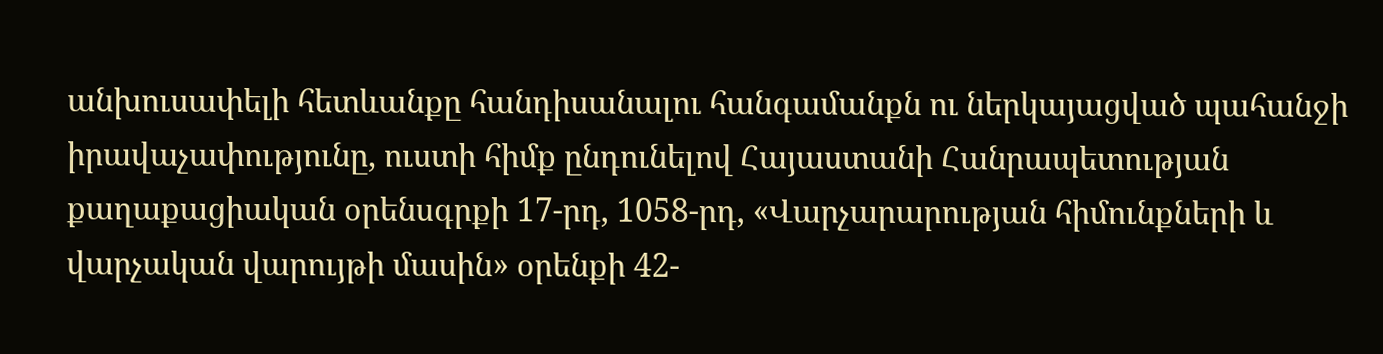անխուսափելի հետևանքը հանդիսանալու հանգամանքն ու ներկայացված պահանջի իրավաչափությունը, ուստի հիմք ընդունելով Հայաստանի Հանրապետության քաղաքացիական օրենսգրքի 17-րդ, 1058-րդ, «Վարչարարության հիմունքների և վարչական վարույթի մասին» օրենքի 42-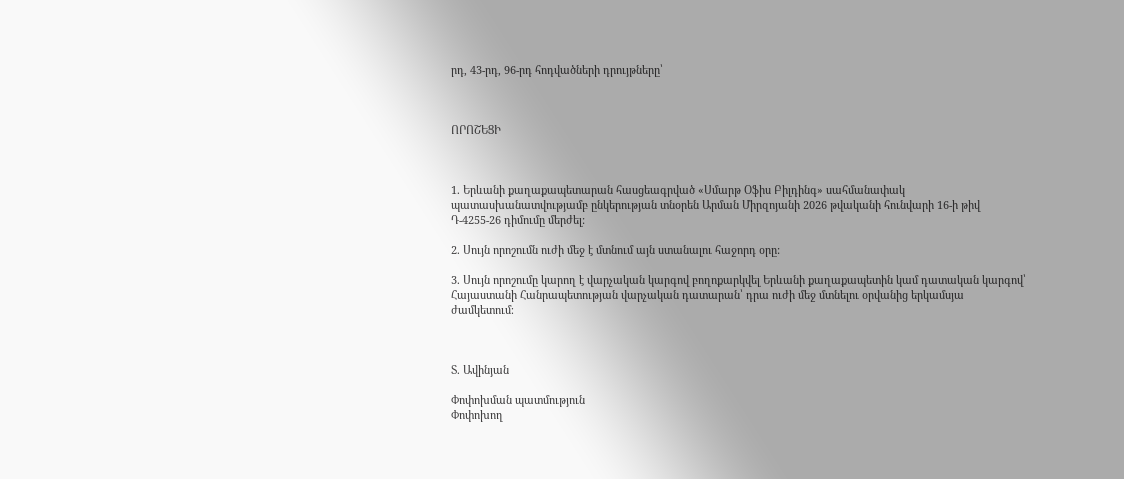րդ, 43-րդ, 96-րդ հոդվածների դրույթները՝



ՈՐՈՇԵՑԻ



1. Երևանի քաղաքապետարան հասցեագրված «Սմարթ Օֆիս Բիլդինգ» սահմանափակ պատասխանատվությամբ ընկերության տնօրեն Արման Միրզոյանի 2026 թվականի հունվարի 16-ի թիվ Դ-4255-26 դիմումը մերժել:

2. Սույն որոշումն ուժի մեջ է մտնում այն ստանալու հաջորդ օրը:

3. Սույն որոշումը կարող է վարչական կարգով բողոքարկվել Երևանի քաղաքապետին կամ դատական կարգով՝ Հայաստանի Հանրապետության վարչական դատարան՝ դրա ուժի մեջ մտնելու օրվանից երկամսյա ժամկետում։



Տ. Ավինյան

Փոփոխման պատմություն
Փոփոխող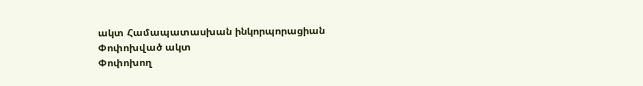ակտ Համապատասխան ինկորպորացիան
Փոփոխված ակտ
Փոփոխող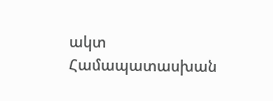ակտ Համապատասխան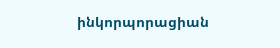ինկորպորացիան